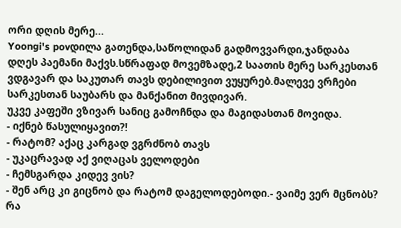ორი დღის მერე...
Yoongi's povდილა გათენდა,საწოლიდან გადმოვვარდი,ჯანდაბა დღეს პაემანი მაქვს.სწრაფად მოვემზადე,2 საათის მერე სარკესთან ვდგავარ და საკუთარ თავს დებილივით ვუყურებ.მალევე ვრჩები სარკესთან საუბარს და მანქანით მივდივარ.
უკვე კაფეში ვზივარ სანიც გამოჩნდა და მაგიდასთან მოვიდა.
- იქნებ წასულიყავით?!
- რატომ? აქაც კარგად ვგრძნობ თავს
- უკაცრავად აქ ვიღაცას ველოდები
- ჩემსგარდა კიდევ ვის?
- შენ არც კი გიცნობ და რატომ დაგელოდებოდი.- ვაიმე ვერ მცნობს? რა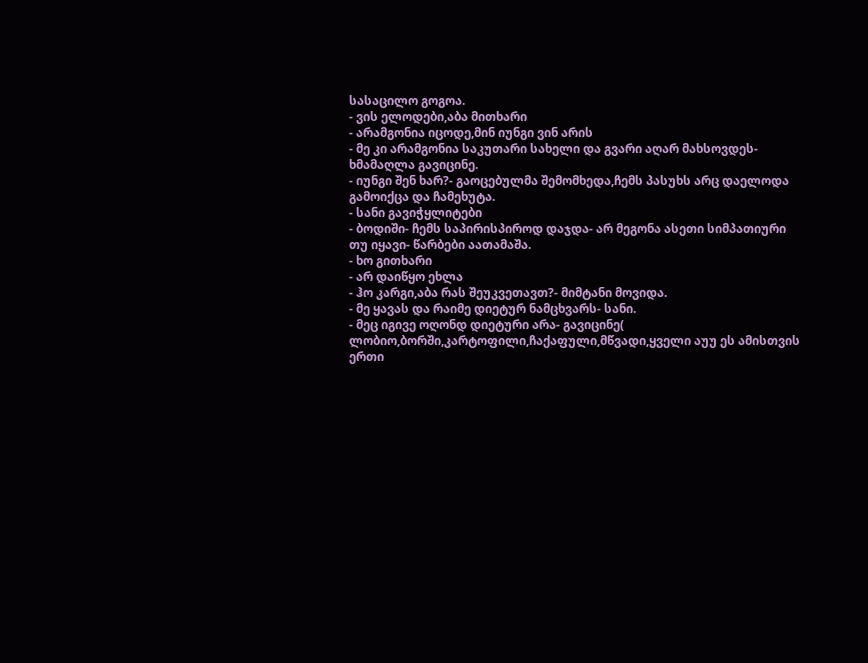სასაცილო გოგოა.
- ვის ელოდები,აბა მითხარი
- არამგონია იცოდე,მინ იუნგი ვინ არის
- მე კი არამგონია საკუთარი სახელი და გვარი აღარ მახსოვდეს- ხმამაღლა გავიცინე.
- იუნგი შენ ხარ?- გაოცებულმა შემომხედა,ჩემს პასუხს არც დაელოდა გამოიქცა და ჩამეხუტა.
- სანი გავიჭყლიტები
- ბოდიში- ჩემს საპირისპიროდ დაჯდა- არ მეგონა ასეთი სიმპათიური თუ იყავი- წარბები აათამაშა.
- ხო გითხარი
- არ დაიწყო ეხლა
- ჰო კარგი,აბა რას შეუკვეთავთ?- მიმტანი მოვიდა.
- მე ყავას და რაიმე დიეტურ ნამცხვარს- სანი.
- მეც იგივე ოღონდ დიეტური არა- გავიცინე( ლობიო,ბორში,კარტოფილი,ჩაქაფული,მწვადი,ყველი აუუ ეს ამისთვის ერთი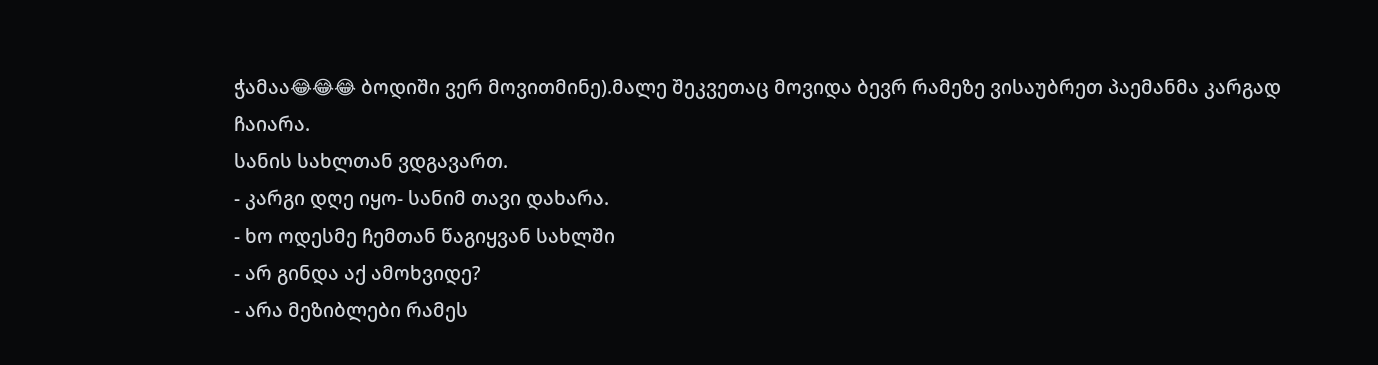ჭამაა😂😂😂 ბოდიში ვერ მოვითმინე).მალე შეკვეთაც მოვიდა ბევრ რამეზე ვისაუბრეთ პაემანმა კარგად ჩაიარა.
სანის სახლთან ვდგავართ.
- კარგი დღე იყო- სანიმ თავი დახარა.
- ხო ოდესმე ჩემთან წაგიყვან სახლში
- არ გინდა აქ ამოხვიდე?
- არა მეზიბლები რამეს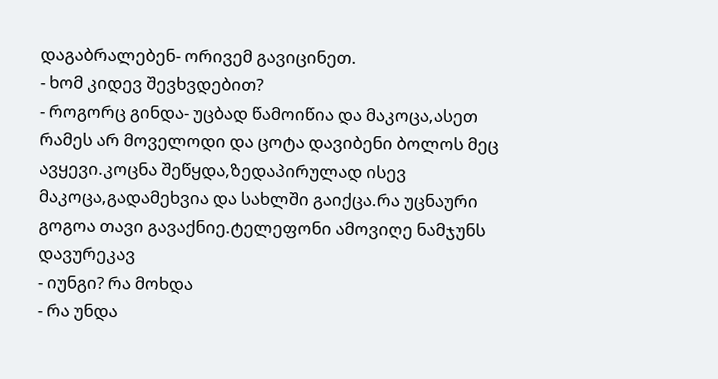დაგაბრალებენ- ორივემ გავიცინეთ.
- ხომ კიდევ შევხვდებით?
- როგორც გინდა- უცბად წამოიწია და მაკოცა,ასეთ რამეს არ მოველოდი და ცოტა დავიბენი ბოლოს მეც ავყევი.კოცნა შეწყდა,ზედაპირულად ისევ მაკოცა,გადამეხვია და სახლში გაიქცა.რა უცნაური გოგოა თავი გავაქნიე.ტელეფონი ამოვიღე ნამჯუნს დავურეკავ
- იუნგი? რა მოხდა
- რა უნდა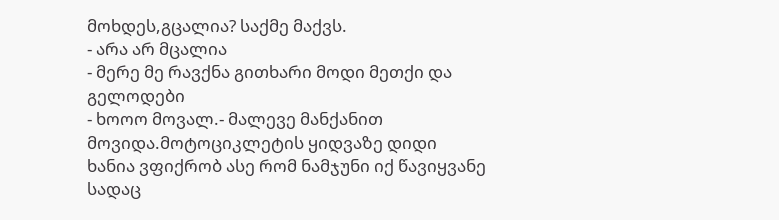მოხდეს,გცალია? საქმე მაქვს.
- არა არ მცალია
- მერე მე რავქნა გითხარი მოდი მეთქი და გელოდები
- ხოოო მოვალ.- მალევე მანქანით მოვიდა.მოტოციკლეტის ყიდვაზე დიდი ხანია ვფიქრობ ასე რომ ნამჯუნი იქ წავიყვანე სადაც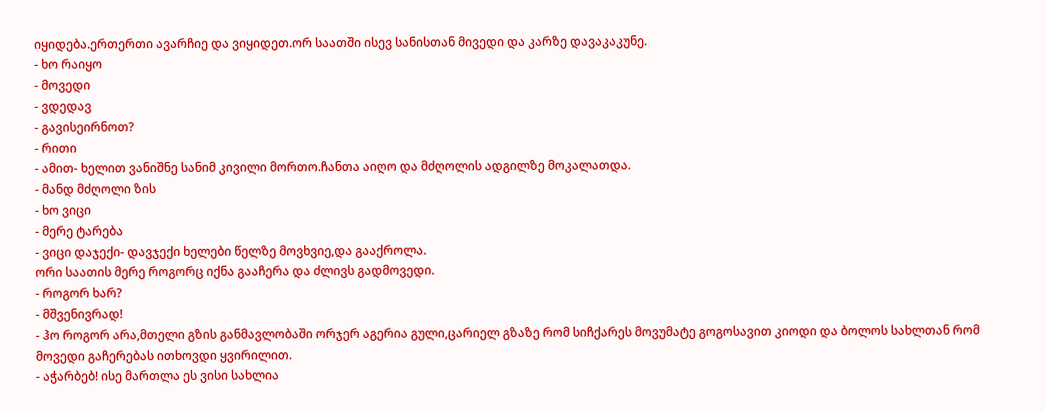იყიდება.ერთერთი ავარჩიე და ვიყიდეთ.ორ საათში ისევ სანისთან მივედი და კარზე დავაკაკუნე.
- ხო რაიყო
- მოვედი
- ვდედავ
- გავისეირნოთ?
- რითი
- ამით- ხელით ვანიშნე სანიმ კივილი მორთო.ჩანთა აიღო და მძღოლის ადგილზე მოკალათდა.
- მანდ მძღოლი ზის
- ხო ვიცი
- მერე ტარება
- ვიცი დაჯექი- დავჯექი ხელები წელზე მოვხვიე,და გააქროლა.
ორი საათის მერე როგორც იქნა გააჩერა და ძლივს გადმოვედი.
- როგორ ხარ?
- მშვენივრად!
- ჰო როგორ არა,მთელი გზის განმავლობაში ორჯერ აგერია გული,ცარიელ გზაზე რომ სიჩქარეს მოვუმატე გოგოსავით კიოდი და ბოლოს სახლთან რომ მოვედი გაჩერებას ითხოვდი ყვირილით.
- აჭარბებ! ისე მართლა ეს ვისი სახლია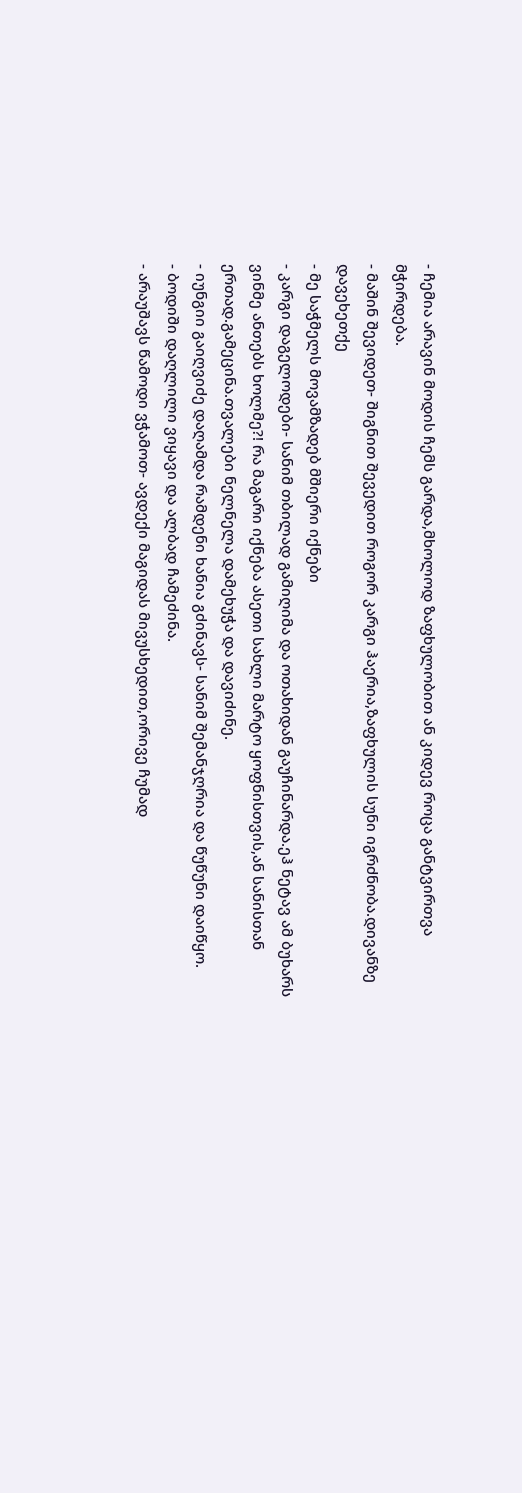- ჩემია არავინ მოდის ჩემს გარდა,მხოლოდ ზაფხულობით ან კიდევ როცა განტვირთვა მჭირდება.
- მაშინ შევიდეთ- შიგნით შევედით როგორ კარგი ჰაერია,ზაფხულის სუნი იგრძნობა.დივანზე დავეხეთქე
- მე საჭმელს მოვამზადებ მშიერი იქნები
- კარგი დაგელოდები- სანიმ თბილად გამიღიმა და ოთახიდან გაუჩინარდა.ეჰ ნეტავ ამ ბუხარს ვინმე ანთებს ხოლმე?! რა მაგარი იქნება ასეთი სახლი მარტო ყოფნისთვის,ან სანისთან ერთად.გამეცინა.თვალები ნელნელა დამეხუჭა და დავიძინე.
- იუნგიი გაიღვიძე დაღამდა რამდენი ხანია გძინავს- სანიმ შემანჯღრია და წუწუნი დაიწყო.
- ბოდიში დაღლილი ვიყავი და ალბად ჩამეძინა.
- არაუშავს წამოდი ვჭამოთ- ავდექი მაგიდას მივუსხედით,ორივე ჩუმად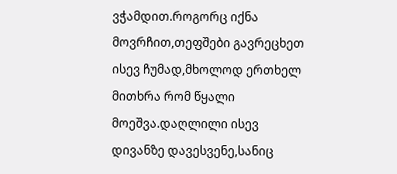ვჭამდით.როგორც იქნა მოვრჩით,თეფშები გავრეცხეთ ისევ ჩუმად,მხოლოდ ერთხელ მითხრა რომ წყალი მოეშვა.დაღლილი ისევ დივანზე დავესვენე,სანიც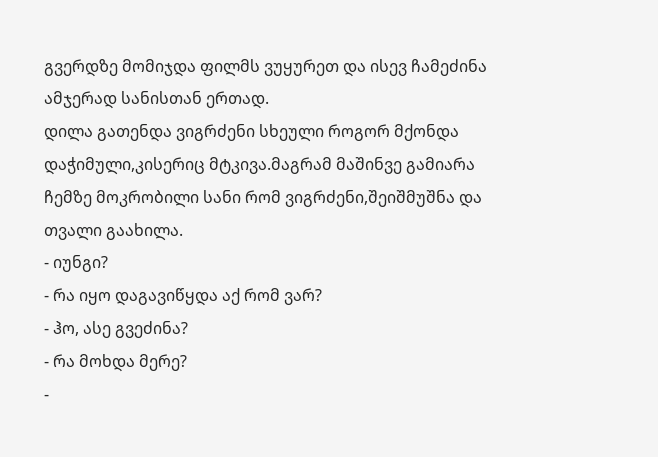გვერდზე მომიჯდა ფილმს ვუყურეთ და ისევ ჩამეძინა ამჯერად სანისთან ერთად.
დილა გათენდა ვიგრძენი სხეული როგორ მქონდა დაჭიმული,კისერიც მტკივა.მაგრამ მაშინვე გამიარა ჩემზე მოკრობილი სანი რომ ვიგრძენი,შეიშმუშნა და თვალი გაახილა.
- იუნგი?
- რა იყო დაგავიწყდა აქ რომ ვარ?
- ჰო, ასე გვეძინა?
- რა მოხდა მერე?
-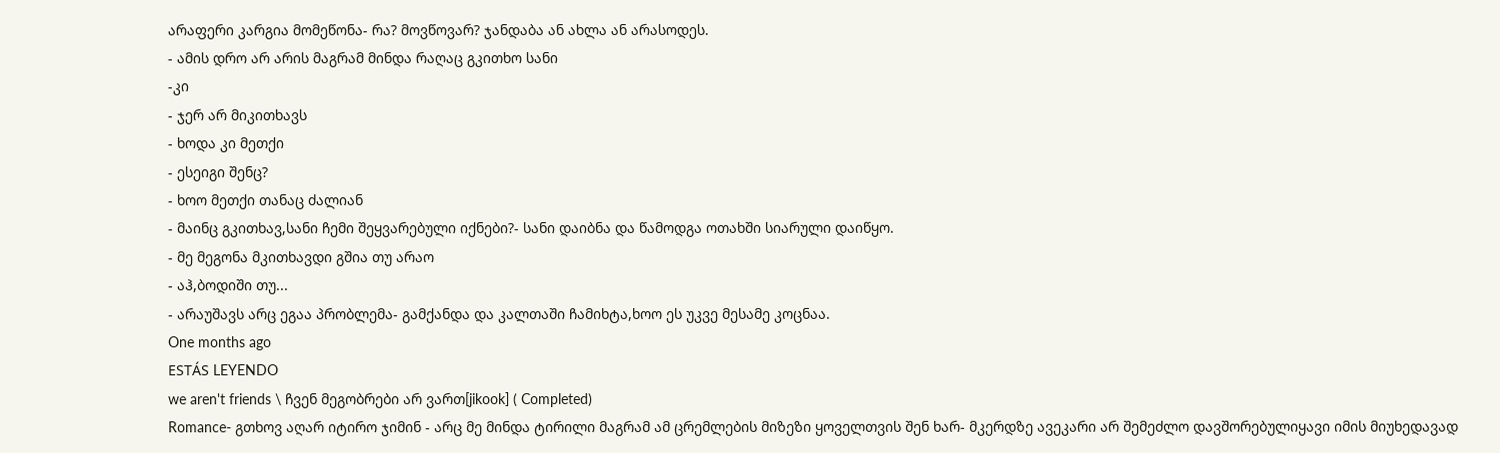არაფერი კარგია მომეწონა- რა? მოვწოვარ? ჯანდაბა ან ახლა ან არასოდეს.
- ამის დრო არ არის მაგრამ მინდა რაღაც გკითხო სანი
-კი
- ჯერ არ მიკითხავს
- ხოდა კი მეთქი
- ესეიგი შენც?
- ხოო მეთქი თანაც ძალიან
- მაინც გკითხავ,სანი ჩემი შეყვარებული იქნები?- სანი დაიბნა და წამოდგა ოთახში სიარული დაიწყო.
- მე მეგონა მკითხავდი გშია თუ არაო
- აჰ,ბოდიში თუ...
- არაუშავს არც ეგაა პრობლემა- გამქანდა და კალთაში ჩამიხტა,ხოო ეს უკვე მესამე კოცნაა.
One months ago
ESTÁS LEYENDO
we aren't friends \ ჩვენ მეგობრები არ ვართ[jikook] ( Completed)
Romance- გთხოვ აღარ იტირო ჯიმინ - არც მე მინდა ტირილი მაგრამ ამ ცრემლების მიზეზი ყოველთვის შენ ხარ- მკერდზე ავეკარი არ შემეძლო დავშორებულიყავი იმის მიუხედავად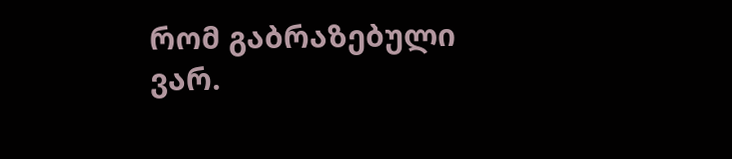რომ გაბრაზებული ვარ.